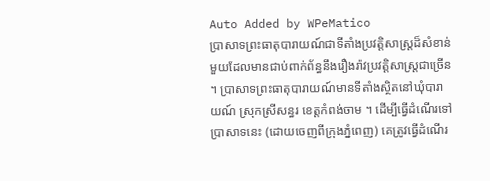Auto Added by WPeMatico
ប្រាសាទព្រះធាតុបារាយណ៍ជាទីតាំងប្រវត្តិសាស្ត្រដ៏សំខាន់មួយដែលមានជាប់ពាក់ព័ន្ធនឹងរឿងរ៉ាវប្រវត្តិសាស្ត្រជាច្រើន ។ ប្រាសាទព្រះធាតុបារាយណ៍មានទីតាំងស្ថិតនៅឃុំបារាយណ៍ ស្រុកស្រីសន្ធរ ខេត្តកំពង់ចាម ។ ដើម្បីធ្វើដំណើរទៅប្រាសាទនេះ (ដោយចេញពីក្រុងភ្នំពេញ) គេត្រូវធ្វើដំណើរ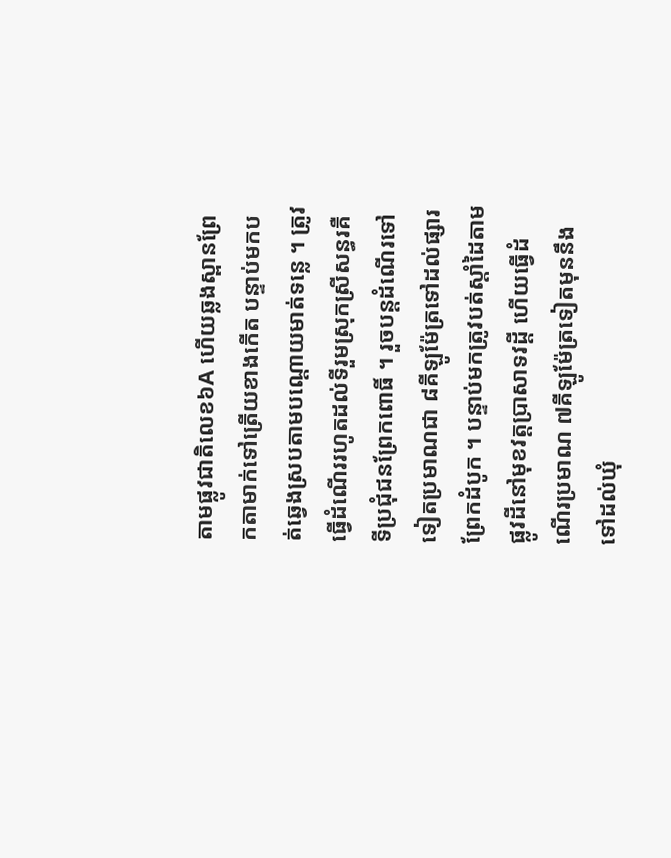តាមផ្លូវជាតិលេខ៦A ហើយឆ្លងស្ពានព្រែកតាមាក់ទៅត្រើយខាងកើត បន្ទាប់មកបត់ឆ្វេងស្របតាមបណ្ដោយមាត់ទន្លេ ។ ត្រូវធ្វើដំណើររហូតដល់ទីរួមស្រុកស្រីសន្ធរគឺទីប្រជុំជនព្រែកពោធិ៍ ។ រួចបន្តដំណើរទៅទៀតប្រមាណជា ៨គីឡូម៉ែត្រទៅដល់ផ្សារព្រែកដំបូក ។ បន្ទាប់មកត្រូវបត់ស្ដាំដៃតាមផ្លូវដីនៅមុខវត្តប្រាសាទវដ្ដី ហើយធ្វើដំណើរប្រមាណ ៧គីឡូម៉ែត្រទៀតមុននឹងទៅដល់ឃុំ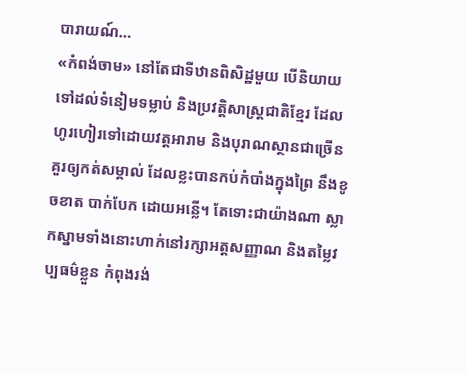បារាយណ៍…
«កំពង់ចាម» នៅតែជាទីឋានពិសិដ្ឋមួយ បើនិយាយទៅដល់ទំនៀមទម្លាប់ និងប្រវត្តិសាស្ត្រជាតិខ្មែរ ដែលហូរហៀរទៅដោយវត្តអារាម និងបុរាណស្ថានជាច្រើនគួរឲ្យកត់សម្គាល់ ដែលខ្លះបានកប់កំបាំងក្នុងព្រៃ នឹងខូចខាត បាក់បែក ដោយអន្លើ។ តែទោះជាយ៉ាងណា ស្លាកស្នាមទាំងនោះហាក់នៅរក្សាអត្តសញ្ញាណ និងតម្លៃវប្បធម៌ខ្លួន កំពុងរង់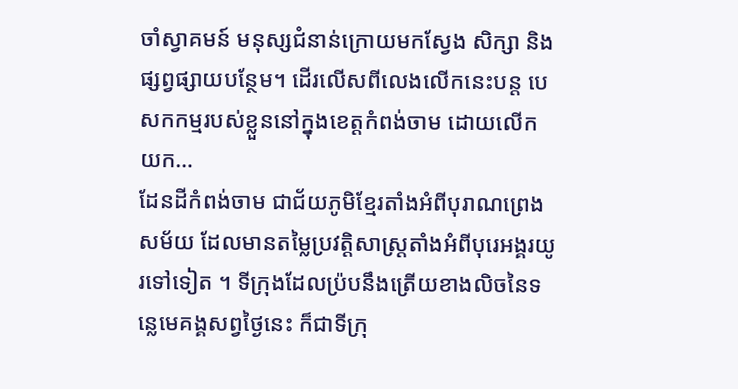ចាំស្វាគមន៍ មនុស្សជំនាន់ក្រោយមកស្វែង សិក្សា និងផ្សព្វផ្សាយបន្ថែម។ ដើរលើសពីលេងលើកនេះបន្ត បេសកកម្មរបស់ខ្លួននៅក្នុងខេត្តកំពង់ចាម ដោយលើកយក…
ដែនដីកំពង់ចាម ជាជ័យភូមិខ្មែរតាំងអំពីបុរាណព្រេងសម័យ ដែលមានតម្លៃប្រវត្តិសាស្រ្តតាំងអំពីបុរេអង្គរយូរទៅទៀត ។ ទីក្រុងដែលប្រ៉បនឹងត្រើយខាងលិចនៃទន្លេមេគង្គសព្វថ្ងៃនេះ ក៏ជាទីក្រុ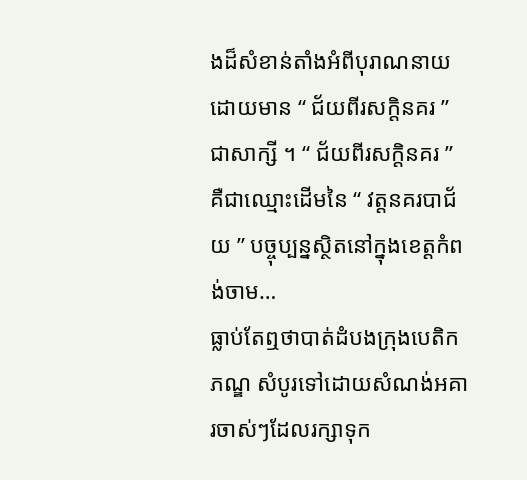ងដ៏សំខាន់តាំងអំពីបុរាណនាយ ដោយមាន “ ជ័យពីរសក្តិនគរ ” ជាសាក្សី ។ “ ជ័យពីរសក្តិនគរ ” គឺជាឈ្មោះដើមនៃ “ វត្តនគរបាជ័យ ” បច្ចុប្បន្នស្ថិតនៅក្នុងខេត្តកំពង់ចាម…
ធ្លាប់តែឮថាបាត់ដំបងក្រុងបេតិកភណ្ឌ សំបូរទៅដោយសំណង់អគារចាស់ៗដែលរក្សាទុក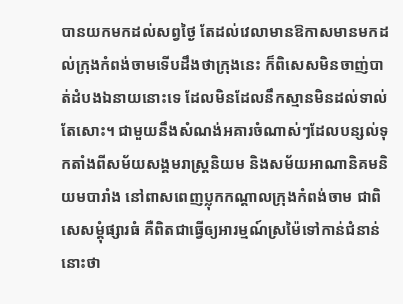បានយកមកដល់សព្វថ្ងៃ តែដល់វេលាមានឱកាសមានមកដល់ក្រុងកំពង់ចាមទើបដឹងថាក្រុងនេះ ក៏ពិសេសមិនចាញ់បាត់ដំបងឯនាយនោះទេ ដែលមិនដែលនឹកស្មានមិនដល់ទាល់តែសោះ។ ជាមួយនឹងសំណង់អគារចំណាស់ៗដែលបន្សល់ទុកតាំងពីសម័យសង្គមរាស្រ្តនិយម និងសម័យអាណានិគមនិយមបារាំង នៅពាសពេញប្លុកកណ្តាលក្រុងកំពង់ចាម ជាពិសេសម្តុំផ្សារធំ គឺពិតជាធ្វើឲ្យអារម្មណ៍ស្រម៉ៃទៅកាន់ជំនាន់នោះថា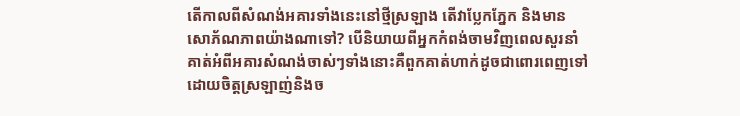តើកាលពីសំណង់អគារទាំងនេះនៅថ្មីស្រឡាង តើវាប្លែកភ្នែក និងមានសោភ័ណភាពយ៉ាងណាទៅ? បើនិយាយពីអ្នកកំពង់ចាមវិញពេលសួរនាំគាត់អំពីអគារសំណង់ចាស់ៗទាំងនោះគឺពួកគាត់ហាក់ដូចជាពោរពេញទៅដោយចិត្តស្រឡាញ់និងច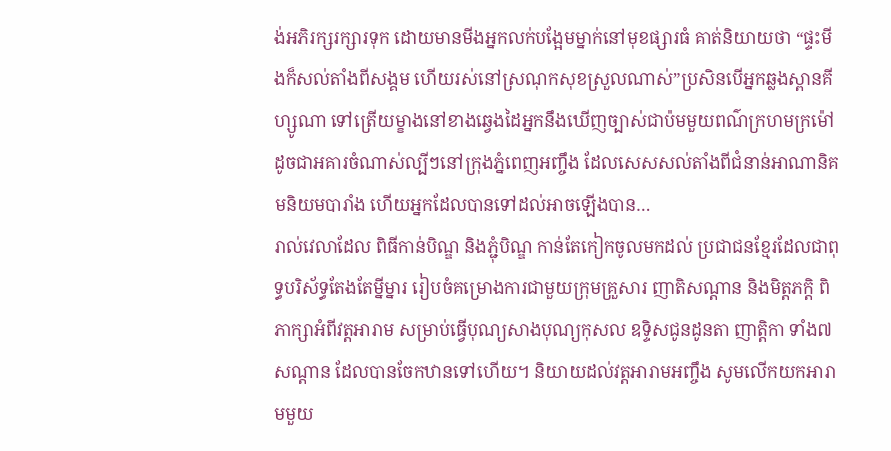ង់អភិរក្សរក្សារទុក ដោយមានមីងអ្នកលក់បង្អែមម្នាក់នៅមុខផ្សារធំ គាត់និយាយថា “ផ្ទះមីងក៏សល់តាំងពីសង្គម ហើយរស់នៅស្រណុកសុខស្រួលណាស់”ប្រសិនបើអ្នកឆ្លងស្ពានគីហ្សូណា ទៅត្រើយម្ខាងនៅខាងឆ្វេងដៃអ្នកនឹងឃើញច្បាស់ជាប៉មមួយពណ៌ក្រហមក្រម៉ៅដូចជាអគារចំណាស់ល្បីៗនៅក្រុងភ្នំពេញអញ្ចឹង ដែលសេសសល់តាំងពីជំនាន់អាណានិគមនិយមបារាំង ហើយអ្នកដែលបានទៅដល់អាចឡើងបាន…
រាល់វេលាដែល ពិធីកាន់បិណ្ឌ និងភ្ជុំបិណ្ឌ កាន់តែកៀកចូលមកដល់ ប្រជាជនខ្មែរដែលជាពុទ្ធបរិស័ទ្ធតែងតែម្នីម្នារ រៀបចំគម្រោងការជាមួយក្រុមគ្រួសារ ញាតិសណ្តាន និងមិត្តភក្តិ ពិភាក្សាអំពីវត្តអារាម សម្រាប់ធ្វើបុណ្យសាងបុណ្យកុសល ឧទ្ទិសជូនដូនតា ញាត្តិកា ទាំង៧សណ្តាន ដែលបានចែកឋានទៅហើយ។ និយាយដល់វត្តអារាមអញ្ចឹង សូមលើកយកអារាមមួយ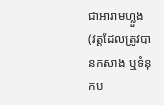ជាអារាមហ្លួង (វត្តដែលត្រូវបានកសាង ឬទំនុកប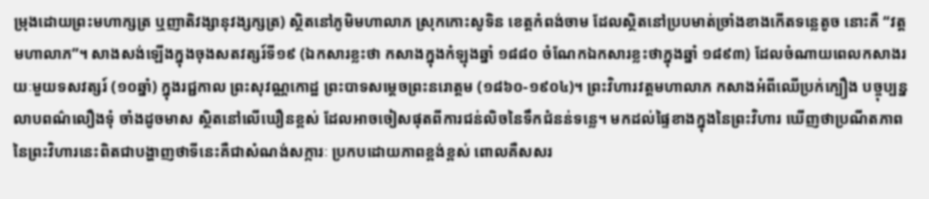ម្រុងដោយព្រះមហាក្សត្រ ឬញាតិវង្សានុវង្សក្សត្រ) ស្ថិតនៅភូមិមហាលាភ ស្រុកកោះសូទិន ខេត្តកំពង់ចាម ដែលស្ថិតនៅប្របមាត់ច្រាំងខាងកើតទន្លេតូច នោះគឺ “វត្តមហាលាភ”។ សាងសង់ឡើងក្នុងចុងសតវត្សរ៍ទី១៩ (ឯកសារខ្លះថា កសាងក្នុងកំឡុងឆ្នាំ ១៨៨០ ចំណែកឯកសារខ្លះថាក្នុងឆ្នាំ ១៨៩៣) ដែលចំណាយពេលកសាងរយៈមួយទសវត្សរ៍ (១០ឆ្នាំ) ក្នុងរជ្ជកាល ព្រះសុវណ្ណកោដ្ឋ ព្រះបាទសម្តេចព្រះនរោត្តម (១៨៦០-១៩០៤)។ ព្រះវិហារវត្តមហាលាភ កសាងអំពីឈើប្រក់ក្បឿង បច្ចុប្បន្នលាបពណ៌លឿងទុំ ចាំងដូចមាស ស្ថិតនៅលើឃឿនខ្ពស់ ដែលអាចចៀសផុតពីការជន់លិចនៃទឹកជំនន់ទន្លេ។ មកដល់ផ្ទៃខាងក្នុងនៃព្រះវិហារ ឃើញថាប្រណីតភាពនៃព្រះវិហារនេះពិតជាបង្ហាញថាទីនេះគឺជាសំណង់សក្ការៈ ប្រកបដោយភាពខ្ពង់ខ្ពស់ ពោលគឺសសរ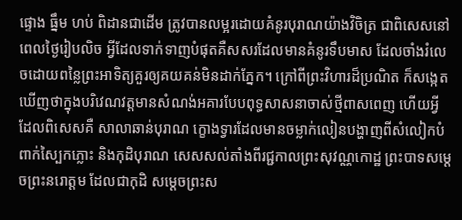ផ្ទោង ធ្នឹម ហប់ ពិដានជាដើម ត្រូវបានលម្អរដោយគំនូរបុរាណយ៉ាងវិចិត្រ ជាពិសេសនៅពេលថ្ងៃរៀបលិច អ្វីដែលទាក់ទាញបំផុតគឺសសរដែលមានគំនូរទឹបមាស ដែលចាំងរំលេចដោយពន្លៃព្រះអាទិត្យគួរឲ្យគយគន់មិនដាក់ភ្នែក។ ក្រៅពីព្រះវិហារដ៏ប្រណិត ក៏សង្កេតឃើញថាក្នុងបរិវេណវត្តមានសំណង់អគារបែបពុទ្ធសាសនាចាស់ថ្មីពាសពេញ ហើយអ្វីដែលពិសេសគឺ សាលាឆាន់បុរាណ ក្ខោងទ្វារដែលមានចម្លាក់លៀនបង្ហាញពីសំលៀកបំពាក់ស្បៃកភ្លោះ និងកុដិបុរាណ សេសសល់តាំងពីរជ្ជកាលព្រះសុវណ្ណកោដ្ឋ ព្រះបាទសម្តេចព្រះនរោត្តម ដែលជាកុដិ សម្តេចព្រះស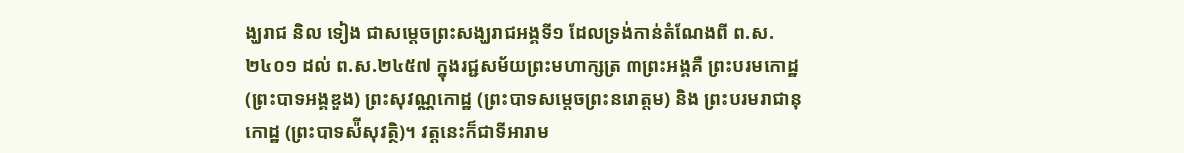ង្ឃរាជ និល ទៀង ជាសម្ដេចព្រះសង្ឃរាជអង្គទី១ ដែលទ្រង់កាន់តំណែងពី ព.ស.២៤០១ ដល់ ព.ស.២៤៥៧ ក្នុងរជ្ជសម័យព្រះមហាក្សត្រ ៣ព្រះអង្គគឺ ព្រះបរមកោដ្ឋ (ព្រះបាទអង្គឌួង) ព្រះសុវណ្ណកោដ្ឋ (ព្រះបាទសម្តេចព្រះនរោត្តម) និង ព្រះបរមរាជានុកោដ្ឋ (ព្រះបាទស៉ីសុវត្ថិ)។ វត្តនេះក៏ជាទីអារាម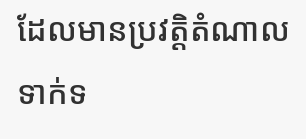ដែលមានប្រវត្តិតំណាលទាក់ទ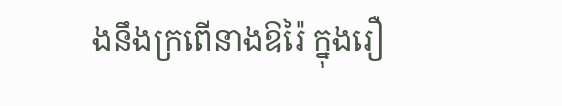ងនឹងក្រពើនាងឱរ៉ៃ ក្នុងរឿ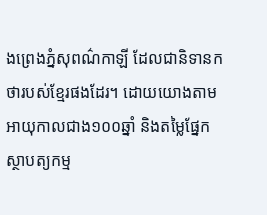ងព្រេងភ្នំសុពណ៌កាឡី ដែលជានិទានកថារបស់ខ្មែរផងដែរ។ ដោយយោងតាមអាយុកាលជាង១០០ឆ្នាំ និងតម្លៃផ្នែកស្ថាបត្យកម្ម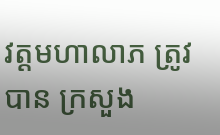វត្តមហាលាភ ត្រូវបាន ក្រសួង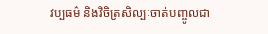វប្បធម៌ និងវិចិត្រសិល្បៈចាត់បញ្ចូលជា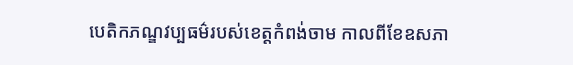បេតិកភណ្ឌវប្បធម៌របស់ខេត្តកំពង់ចាម កាលពីខែឧសភា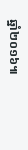ឆ្នាំ២០១៦៕